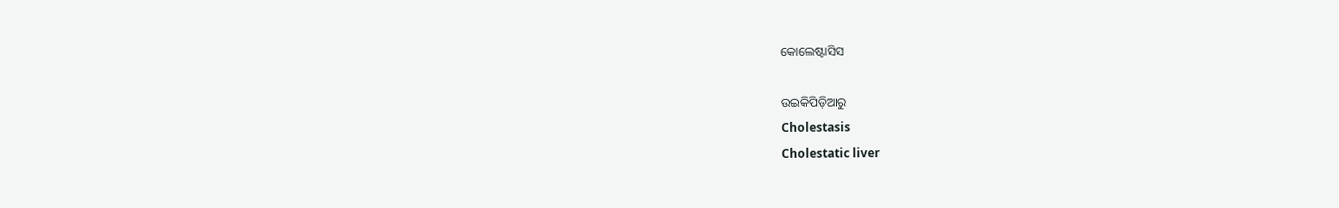କୋଲେଷ୍ଟାସିସ

ଉଇକିପିଡ଼ିଆ‌ରୁ
Cholestasis
Cholestatic liver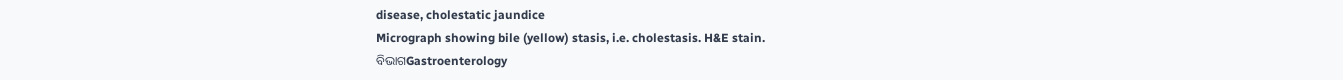disease, cholestatic jaundice
Micrograph showing bile (yellow) stasis, i.e. cholestasis. H&E stain.
ବିଭାଗGastroenterology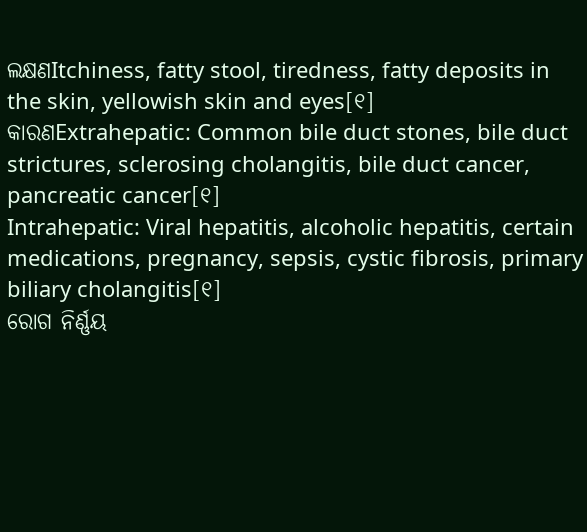ଲକ୍ଷଣItchiness, fatty stool, tiredness, fatty deposits in the skin, yellowish skin and eyes[୧]
କାରଣExtrahepatic: Common bile duct stones, bile duct strictures, sclerosing cholangitis, bile duct cancer, pancreatic cancer[୧]
Intrahepatic: Viral hepatitis, alcoholic hepatitis, certain medications, pregnancy, sepsis, cystic fibrosis, primary biliary cholangitis[୧]
ରୋଗ ନିର୍ଣ୍ଣୟ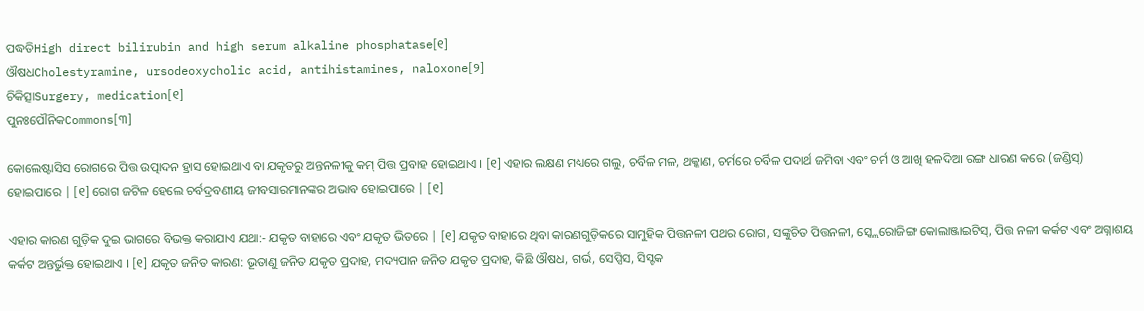ପଦ୍ଧତିHigh direct bilirubin and high serum alkaline phosphatase[୧]
ଔଷଧCholestyramine, ursodeoxycholic acid, antihistamines, naloxone[୨]
ଚିକିତ୍ସାSurgery, medication[୧]
ପୁନଃପୌନିକCommons[୩]

କୋଲେଷ୍ଟାସିସ ରୋଗରେ ପିତ୍ତ ଉତ୍ପାଦନ ହ୍ରାସ ହୋଇଥାଏ ବା ଯକୃତରୁ ଅନ୍ତନଳୀକୁ କମ୍ ପିତ୍ତ ପ୍ରବାହ ହୋଇଥାଏ । [୧] ଏହାର ଲକ୍ଷଣ ମଧ୍ୟରେ ଗଲୁ, ଚର୍ବିଳ ମଳ, ଥକ୍କାଣ, ଚର୍ମରେ ଚର୍ବିଳ ପଦାର୍ଥ ଜମିବା ଏବଂ ଚର୍ମ ଓ ଆଖି ହଳଦିଆ ରଙ୍ଗ ଧାରଣ କରେ (ଜଣ୍ଡିସ୍) ହୋଇପାରେ | [୧] ରୋଗ ଜଟିଳ ହେଲେ ଚର୍ବଦ୍ରବଣୀୟ ଜୀବସାରମାନଙ୍କର ଅଭାବ ହୋଇପାରେ | [୧]

ଏହାର କାରଣ ଗୁଡ଼ିକ ଦୁଇ ଭାଗରେ ବିଭକ୍ତ କରାଯାଏ ଯଥା:- ଯକୃତ ବାହାରେ ଏବଂ ଯକୃତ ଭିତରେ | [୧] ଯକୃତ ବାହାରେ ଥିବା କାରଣଗୁଡ଼ିକରେ ସାମୁହିକ ପିତ୍ତନଳୀ ପଥର ରୋଗ, ସଙ୍କୁଚିତ ପିତ୍ତନଳୀ, ସ୍କ୍ଲେରୋଜିଙ୍ଗ କୋଲାଞ୍ଜାଇଟିସ୍, ପିତ୍ତ ନଳୀ କର୍କଟ ଏବଂ ଅଗ୍ନାଶୟ କର୍କଟ ଅନ୍ତର୍ଭୁକ୍ତ ହୋଇଥାଏ । [୧] ଯକୃତ ଜନିତ କାରଣ: ଭୂତାଣୁ ଜନିତ ଯକୃତ ପ୍ରଦାହ, ମଦ୍ୟପାନ ଜନିତ ଯକୃତ ପ୍ରଦାହ, କିଛି ଔଷଧ, ଗର୍ଭ, ସେପ୍ସିସ, ସିସ୍ଟକ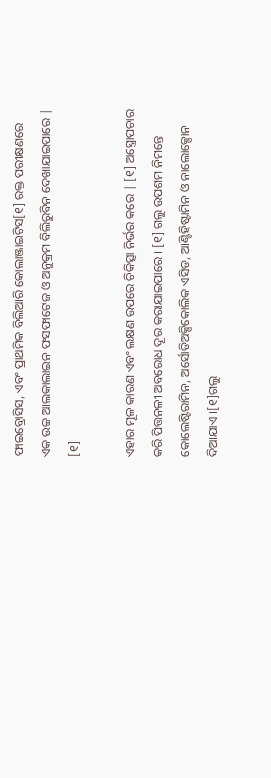ଫାଇବ୍ରୋସିସ, ଏବଂ ପ୍ରାଥମିକ ବିଲିଆରି କୋଲାଞ୍ଜାଇଟିସ[୧] ରକ୍ତ ପରୀକ୍ଷଣରେ ଏକ ଉଚ୍ଚ ଆଲକାଲାଇନ ଫସଫାଟେଜ ଓ ଅନୁକ୍ରମ ବିଲିରୁବିନ ଦେଖାଯାଇପାରେ | [୧]

ଏହାର ମୂଳ କାରଣ ଏବଂ ଲକ୍ଷଣ ଉପରେ ଚିକିତ୍ସା ନିର୍ଭର କରେ | [୧] ଅସ୍ତ୍ରୋପଚାର କରି ପିତ୍ତନଳୀ ଅବରୋଧ ଦୂର କରାଯାଇପାରେ । [୧] ଗଲୁ ଉପଶମ ନିମନ୍ତେ କୋଲେଷ୍ଟିରାମିନ, ଅର୍ସୋଡିଅକ୍ସିକୋଲିକ ଏସିଡ, ଆଣ୍ଟିହିଷ୍ଟାମିନ ଓ ନାଲୋକ୍ସୋନ ଦିଆଯାଏ ।[୧]ଗଲୁ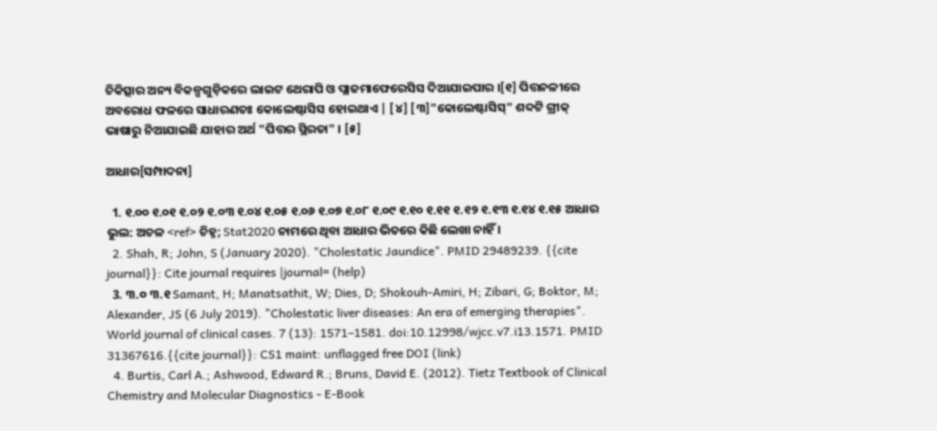ଚିକିତ୍ସାର ଅନ୍ୟ ବିକଳ୍ପଗୁଡ଼ିକରେ ଲାଇଟ ଥେରାପି ଓ ପ୍ଲାଜମାଫେରେସିସ ଦିଆଯାଇପାର ।[୧] ପିତ୍ତନଳୀରେ ଅବରୋଧ ଫଳରେ ସାଧାରଣତଃ କୋଲେଷ୍ଟାସିସ ହୋଇଥାଏ | [୪] [୩]"କୋଲେଷ୍ଟାସିସ୍" ଶବ୍ଦଟି ଗ୍ରୀକ୍ ଭାଷାରୁ ନିଆଯାଇଛି ଯାହାର ଅର୍ଥ "ପିତ୍ତର ସ୍ଥିରତା" । [୫]

ଆଧାର[ସମ୍ପାଦନା]

  1. ୧.୦୦ ୧.୦୧ ୧.୦୨ ୧.୦୩ ୧.୦୪ ୧.୦୫ ୧.୦୬ ୧.୦୭ ୧.୦୮ ୧.୦୯ ୧.୧୦ ୧.୧୧ ୧.୧୨ ୧.୧୩ ୧.୧୪ ୧.୧୫ ଆଧାର ଭୁଲ: ଅଚଳ <ref> ଚିହ୍ନ; Stat2020 ନାମରେ ଥିବା ଆଧାର ଭିତରେ କିଛି ଲେଖା ନାହିଁ ।
  2. Shah, R; John, S (January 2020). "Cholestatic Jaundice". PMID 29489239. {{cite journal}}: Cite journal requires |journal= (help)
  3. ୩.୦ ୩.୧ Samant, H; Manatsathit, W; Dies, D; Shokouh-Amiri, H; Zibari, G; Boktor, M; Alexander, JS (6 July 2019). "Cholestatic liver diseases: An era of emerging therapies". World journal of clinical cases. 7 (13): 1571–1581. doi:10.12998/wjcc.v7.i13.1571. PMID 31367616.{{cite journal}}: CS1 maint: unflagged free DOI (link)
  4. Burtis, Carl A.; Ashwood, Edward R.; Bruns, David E. (2012). Tietz Textbook of Clinical Chemistry and Molecular Diagnostics - E-Book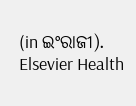(in ଇଂରାଜୀ). Elsevier Health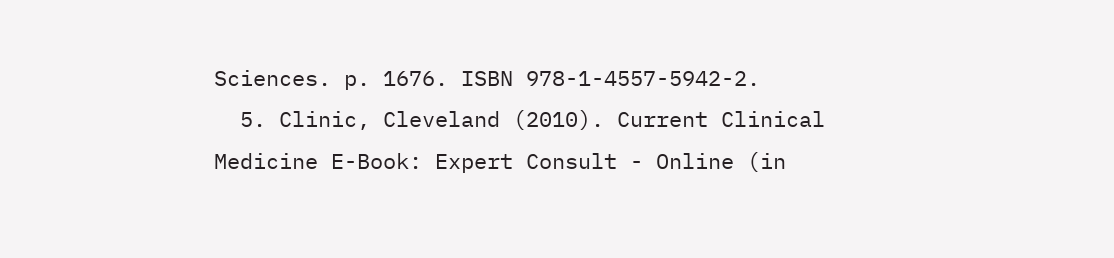Sciences. p. 1676. ISBN 978-1-4557-5942-2.
  5. Clinic, Cleveland (2010). Current Clinical Medicine E-Book: Expert Consult - Online (in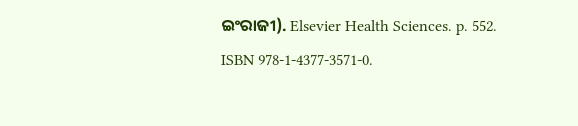ଇଂରାଜୀ). Elsevier Health Sciences. p. 552. ISBN 978-1-4377-3571-0.